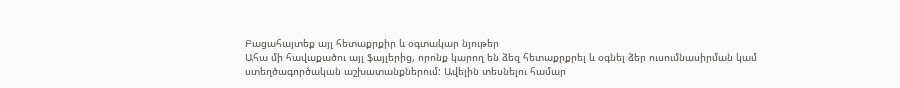Բացահայտեք այլ հետաքրքիր և օգտակար նյութեր
Ահա մի հավաքածու այլ ֆայլերից, որոնք կարող են ձեզ հետաքրքրել և օգնել ձեր ուսումնասիրման կամ ստեղծագործական աշխատանքներում: Ավելին տեսնելու համար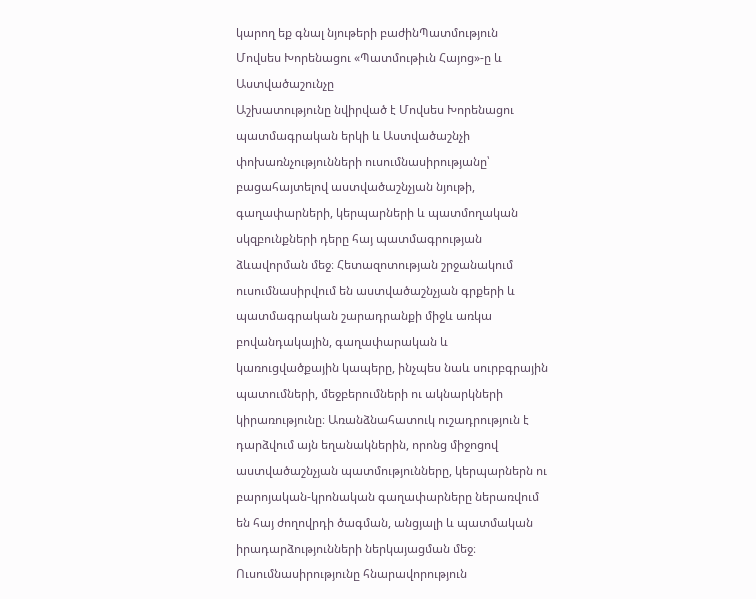կարող եք գնալ նյութերի բաժինՊատմություն
Մովսես Խորենացու «Պատմութիւն Հայոց»-ը և Աստվածաշունչը
Աշխատությունը նվիրված է Մովսես Խորենացու պատմագրական երկի և Աստվածաշնչի փոխառնչությունների ուսումնասիրությանը՝ բացահայտելով աստվածաշնչյան նյութի, գաղափարների, կերպարների և պատմողական սկզբունքների դերը հայ պատմագրության ձևավորման մեջ։ Հետազոտության շրջանակում ուսումնասիրվում են աստվածաշնչյան գրքերի և պատմագրական շարադրանքի միջև առկա բովանդակային, գաղափարական և կառուցվածքային կապերը, ինչպես նաև սուրբգրային պատումների, մեջբերումների ու ակնարկների կիրառությունը։ Առանձնահատուկ ուշադրություն է դարձվում այն եղանակներին, որոնց միջոցով աստվածաշնչյան պատմությունները, կերպարներն ու բարոյական-կրոնական գաղափարները ներառվում են հայ ժողովրդի ծագման, անցյալի և պատմական իրադարձությունների ներկայացման մեջ։ Ուսումնասիրությունը հնարավորություն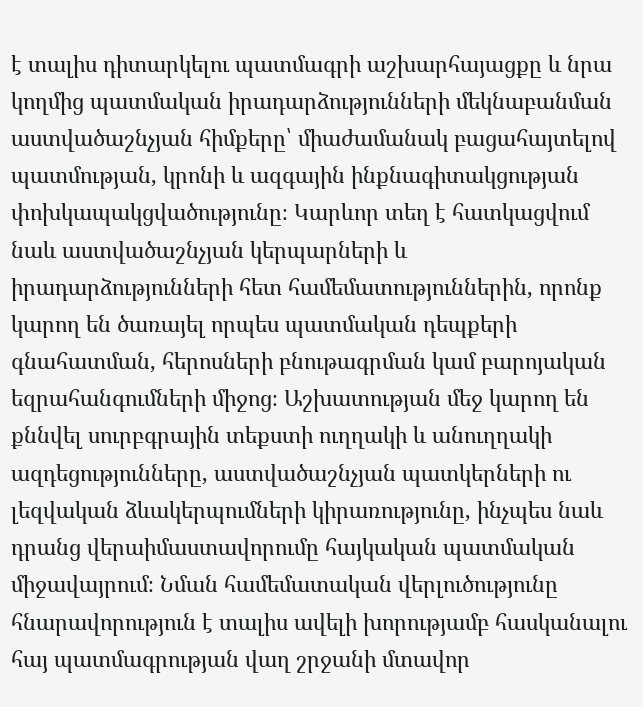է տալիս դիտարկելու պատմագրի աշխարհայացքը և նրա կողմից պատմական իրադարձությունների մեկնաբանման աստվածաշնչյան հիմքերը՝ միաժամանակ բացահայտելով պատմության, կրոնի և ազգային ինքնագիտակցության փոխկապակցվածությունը։ Կարևոր տեղ է հատկացվում նաև աստվածաշնչյան կերպարների և իրադարձությունների հետ համեմատություններին, որոնք կարող են ծառայել որպես պատմական դեպքերի գնահատման, հերոսների բնութագրման կամ բարոյական եզրահանգումների միջոց։ Աշխատության մեջ կարող են քննվել սուրբգրային տեքստի ուղղակի և անուղղակի ազդեցությունները, աստվածաշնչյան պատկերների ու լեզվական ձևակերպումների կիրառությունը, ինչպես նաև դրանց վերաիմաստավորումը հայկական պատմական միջավայրում։ Նման համեմատական վերլուծությունը հնարավորություն է տալիս ավելի խորությամբ հասկանալու հայ պատմագրության վաղ շրջանի մտավոր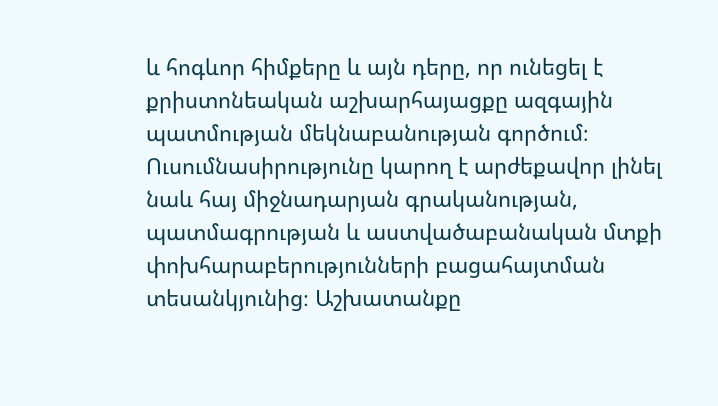և հոգևոր հիմքերը և այն դերը, որ ունեցել է քրիստոնեական աշխարհայացքը ազգային պատմության մեկնաբանության գործում։ Ուսումնասիրությունը կարող է արժեքավոր լինել նաև հայ միջնադարյան գրականության, պատմագրության և աստվածաբանական մտքի փոխհարաբերությունների բացահայտման տեսանկյունից։ Աշխատանքը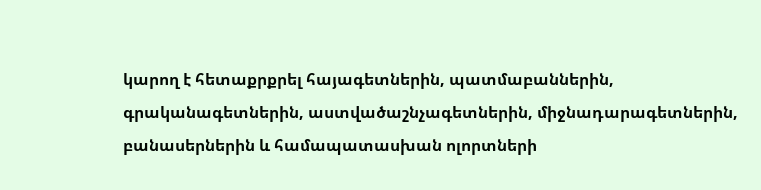կարող է հետաքրքրել հայագետներին, պատմաբաններին, գրականագետներին, աստվածաշնչագետներին, միջնադարագետներին, բանասերներին և համապատասխան ոլորտների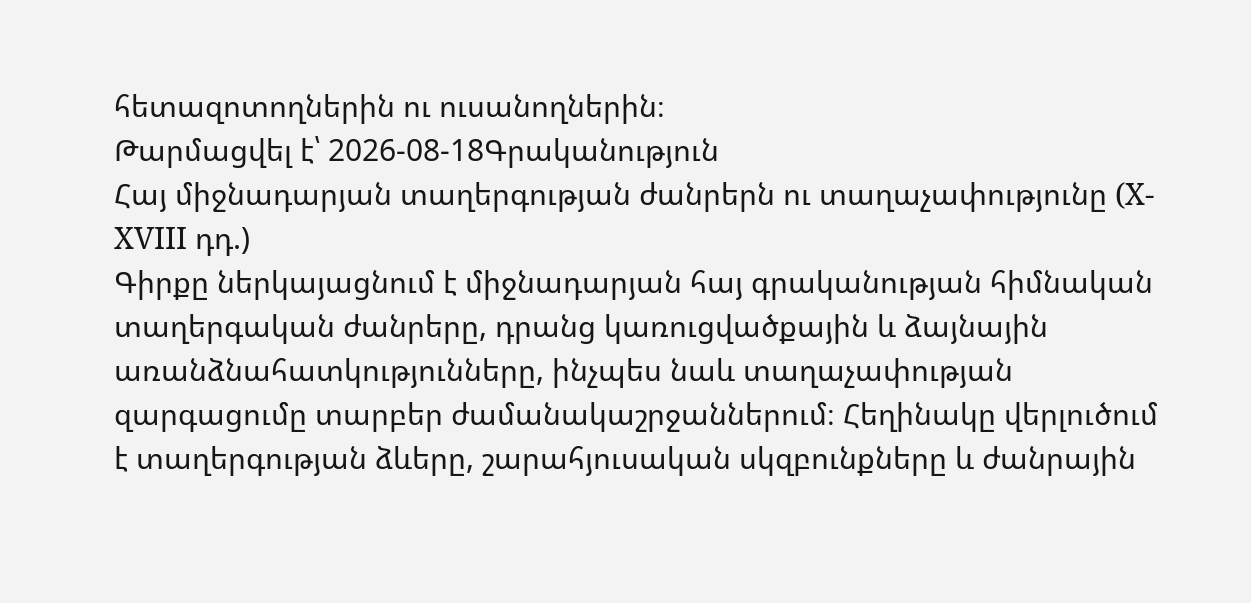հետազոտողներին ու ուսանողներին։
Թարմացվել է՝ 2026-08-18Գրականություն
Հայ միջնադարյան տաղերգության ժանրերն ու տաղաչափությունը (X-XVIII դդ.)
Գիրքը ներկայացնում է միջնադարյան հայ գրականության հիմնական տաղերգական ժանրերը, դրանց կառուցվածքային և ձայնային առանձնահատկությունները, ինչպես նաև տաղաչափության զարգացումը տարբեր ժամանակաշրջաններում։ Հեղինակը վերլուծում է տաղերգության ձևերը, շարահյուսական սկզբունքները և ժանրային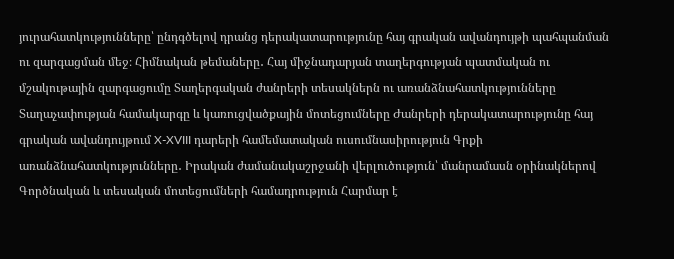յուրահատկությունները՝ ընդգծելով դրանց դերակատարությունը հայ գրական ավանդույթի պահպանման ու զարգացման մեջ։ Հիմնական թեմաները․ Հայ միջնադարյան տաղերգության պատմական ու մշակութային զարգացումը Տաղերգական ժանրերի տեսակներն ու առանձնահատկությունները Տաղաչափության համակարգը և կառուցվածքային մոտեցումները Ժանրերի դերակատարությունը հայ գրական ավանդույթում X-XVIII դարերի համեմատական ուսումնասիրություն Գրքի առանձնահատկությունները․ Իրական ժամանակաշրջանի վերլուծություն՝ մանրամասն օրինակներով Գործնական և տեսական մոտեցումների համադրություն Հարմար է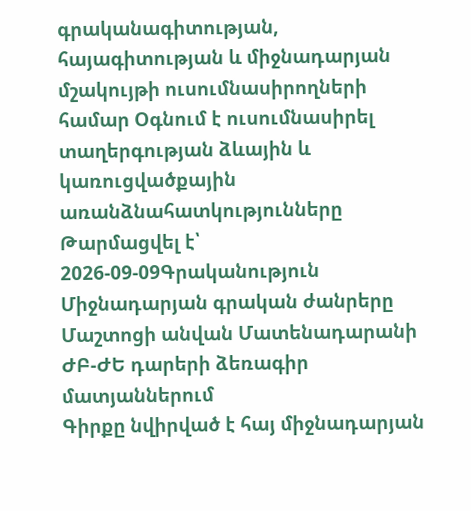գրականագիտության, հայագիտության և միջնադարյան մշակույթի ուսումնասիրողների համար Օգնում է ուսումնասիրել տաղերգության ձևային և կառուցվածքային առանձնահատկությունները
Թարմացվել է՝ 2026-09-09Գրականություն
Միջնադարյան գրական ժանրերը Մաշտոցի անվան Մատենադարանի ԺԲ-ԺԵ դարերի ձեռագիր մատյաններում
Գիրքը նվիրված է հայ միջնադարյան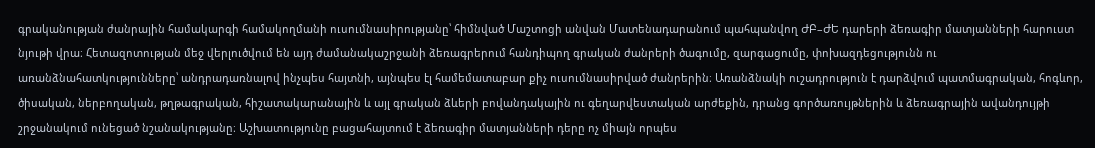գրականության ժանրային համակարգի համակողմանի ուսումնասիրությանը՝ հիմնված Մաշտոցի անվան Մատենադարանում պահպանվող ԺԲ–ԺԵ դարերի ձեռագիր մատյանների հարուստ նյութի վրա։ Հետազոտության մեջ վերլուծվում են այդ ժամանակաշրջանի ձեռագրերում հանդիպող գրական ժանրերի ծագումը, զարգացումը, փոխազդեցությունն ու առանձնահատկությունները՝ անդրադառնալով ինչպես հայտնի, այնպես էլ համեմատաբար քիչ ուսումնասիրված ժանրերին։ Առանձնակի ուշադրություն է դարձվում պատմագրական, հոգևոր, ծիսական, ներբողական, թղթագրական, հիշատակարանային և այլ գրական ձևերի բովանդակային ու գեղարվեստական արժեքին, դրանց գործառույթներին և ձեռագրային ավանդույթի շրջանակում ունեցած նշանակությանը։ Աշխատությունը բացահայտում է ձեռագիր մատյանների դերը ոչ միայն որպես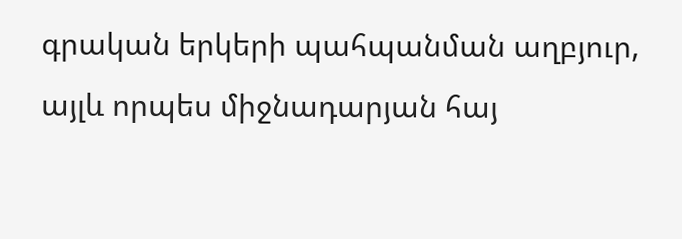գրական երկերի պահպանման աղբյուր, այլև որպես միջնադարյան հայ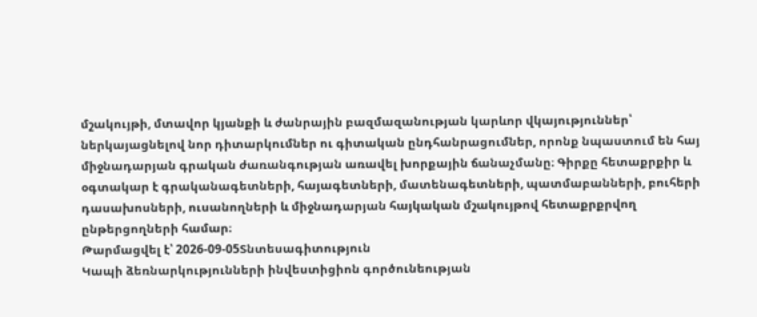մշակույթի, մտավոր կյանքի և ժանրային բազմազանության կարևոր վկայություններ՝ ներկայացնելով նոր դիտարկումներ ու գիտական ընդհանրացումներ, որոնք նպաստում են հայ միջնադարյան գրական ժառանգության առավել խորքային ճանաչմանը։ Գիրքը հետաքրքիր և օգտակար է գրականագետների, հայագետների, մատենագետների, պատմաբանների, բուհերի դասախոսների, ուսանողների և միջնադարյան հայկական մշակույթով հետաքրքրվող ընթերցողների համար։
Թարմացվել է՝ 2026-09-05Տնտեսագիտություն
Կապի ձեռնարկությունների ինվեստիցիոն գործունեության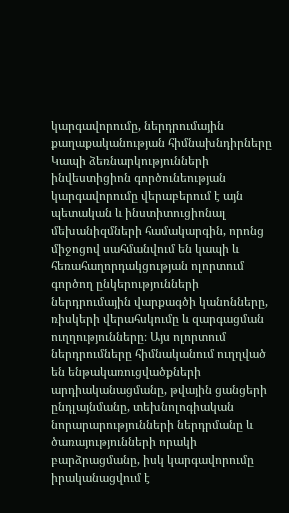կարգավորումը, ներդրումային քաղաքականության հիմնախնդիրները
Կապի ձեռնարկությունների ինվեստիցիոն գործունեության կարգավորումը վերաբերում է այն պետական և ինստիտուցիոնալ մեխանիզմների համակարգին, որոնց միջոցով սահմանվում են կապի և հեռահաղորդակցության ոլորտում գործող ընկերությունների ներդրումային վարքագծի կանոնները, ռիսկերի վերահսկումը և զարգացման ուղղությունները։ Այս ոլորտում ներդրումները հիմնականում ուղղված են ենթակառուցվածքների արդիականացմանը, թվային ցանցերի ընդլայնմանը, տեխնոլոգիական նորարարությունների ներդրմանը և ծառայությունների որակի բարձրացմանը, իսկ կարգավորումը իրականացվում է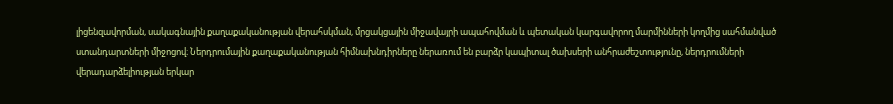լիցենզավորման, սակագնային քաղաքականության վերահսկման, մրցակցային միջավայրի ապահովման և պետական կարգավորող մարմինների կողմից սահմանված ստանդարտների միջոցով։ Ներդրումային քաղաքականության հիմնախնդիրները ներառում են բարձր կապիտալ ծախսերի անհրաժեշտությունը, ներդրումների վերադարձելիության երկար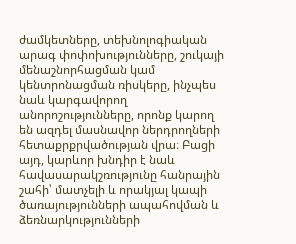ժամկետները, տեխնոլոգիական արագ փոփոխությունները, շուկայի մենաշնորհացման կամ կենտրոնացման ռիսկերը, ինչպես նաև կարգավորող անորոշությունները, որոնք կարող են ազդել մասնավոր ներդրողների հետաքրքրվածության վրա։ Բացի այդ, կարևոր խնդիր է նաև հավասարակշռությունը հանրային շահի՝ մատչելի և որակյալ կապի ծառայությունների ապահովման և ձեռնարկությունների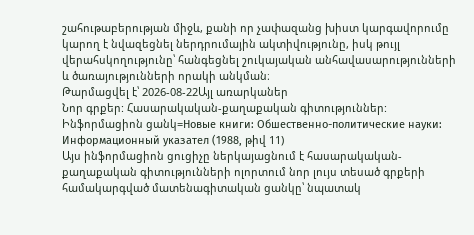շահութաբերության միջև, քանի որ չափազանց խիստ կարգավորումը կարող է նվազեցնել ներդրումային ակտիվությունը, իսկ թույլ վերահսկողությունը՝ հանգեցնել շուկայական անհավասարությունների և ծառայությունների որակի անկման։
Թարմացվել է՝ 2026-08-22Այլ առարկաներ
Նոր գրքեր: Հասարակական-քաղաքական գիտություններ: Ինֆորմացիոն ցանկ=Новые книги: Обшественно-политические науки: Информационный указател (1988, թիվ 11)
Այս ինֆորմացիոն ցուցիչը ներկայացնում է հասարակական-քաղաքական գիտությունների ոլորտում նոր լույս տեսած գրքերի համակարգված մատենագիտական ցանկը՝ նպատակ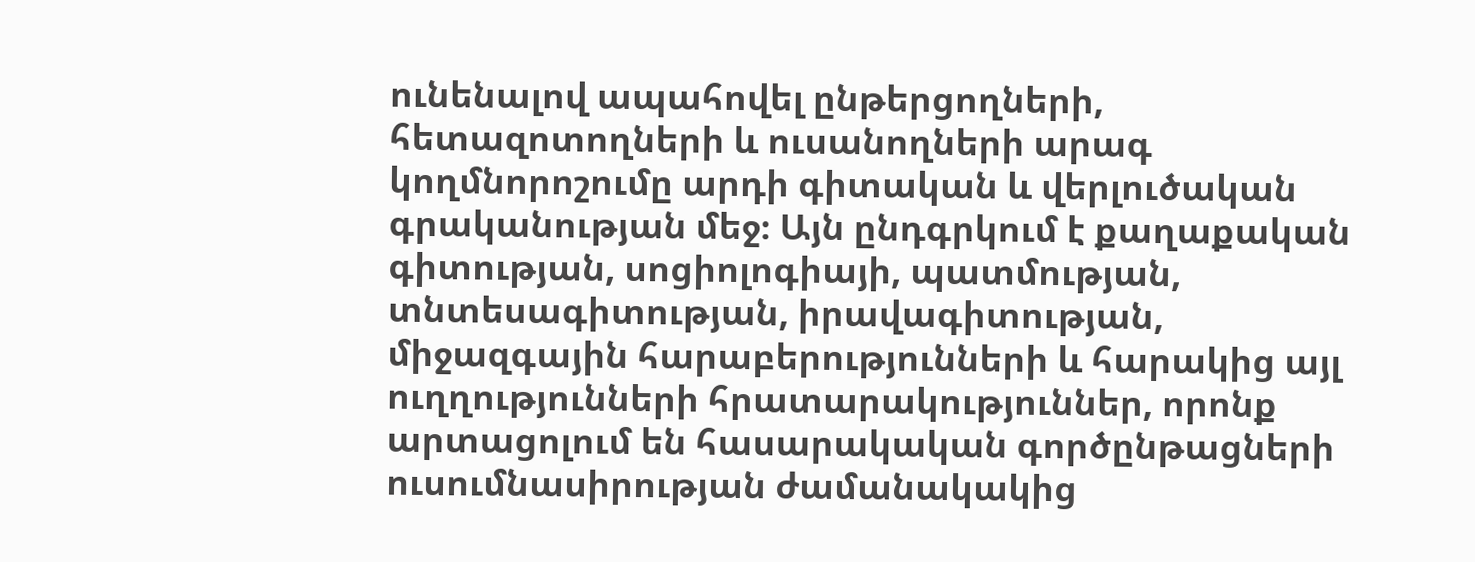ունենալով ապահովել ընթերցողների, հետազոտողների և ուսանողների արագ կողմնորոշումը արդի գիտական և վերլուծական գրականության մեջ։ Այն ընդգրկում է քաղաքական գիտության, սոցիոլոգիայի, պատմության, տնտեսագիտության, իրավագիտության, միջազգային հարաբերությունների և հարակից այլ ուղղությունների հրատարակություններ, որոնք արտացոլում են հասարակական գործընթացների ուսումնասիրության ժամանակակից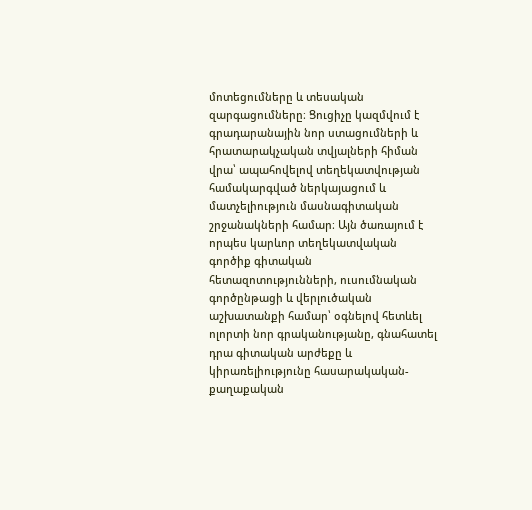մոտեցումները և տեսական զարգացումները։ Ցուցիչը կազմվում է գրադարանային նոր ստացումների և հրատարակչական տվյալների հիման վրա՝ ապահովելով տեղեկատվության համակարգված ներկայացում և մատչելիություն մասնագիտական շրջանակների համար։ Այն ծառայում է որպես կարևոր տեղեկատվական գործիք գիտական հետազոտությունների, ուսումնական գործընթացի և վերլուծական աշխատանքի համար՝ օգնելով հետևել ոլորտի նոր գրականությանը, գնահատել դրա գիտական արժեքը և կիրառելիությունը հասարակական-քաղաքական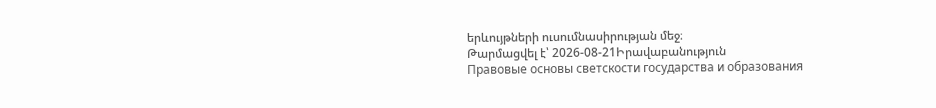երևույթների ուսումնասիրության մեջ։
Թարմացվել է՝ 2026-08-21Իրավաբանություն
Правовые основы светскости государства и образования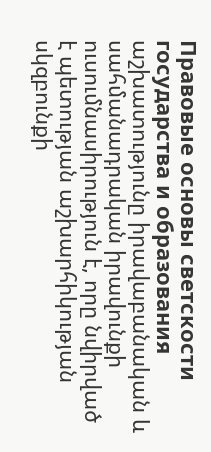Правовые основы светскости государства и образования աշխատությունը իրավաբանական և սահմանադրական իրավունքի ուսումնասիրություն է, որը նվիրված է պետության աշխարհիկության սկզբունքի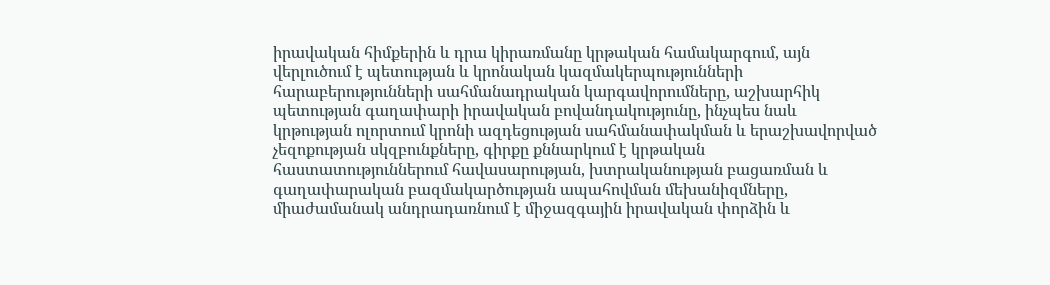իրավական հիմքերին և դրա կիրառմանը կրթական համակարգում, այն վերլուծում է պետության և կրոնական կազմակերպությունների հարաբերությունների սահմանադրական կարգավորումները, աշխարհիկ պետության գաղափարի իրավական բովանդակությունը, ինչպես նաև կրթության ոլորտում կրոնի ազդեցության սահմանափակման և երաշխավորված չեզոքության սկզբունքները, գիրքը քննարկում է կրթական հաստատություններում հավասարության, խտրականության բացառման և գաղափարական բազմակարծության ապահովման մեխանիզմները, միաժամանակ անդրադառնում է միջազգային իրավական փորձին և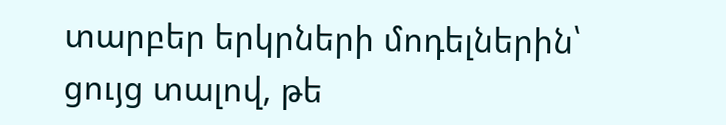տարբեր երկրների մոդելներին՝ ցույց տալով, թե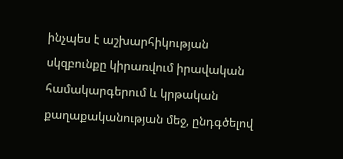ինչպես է աշխարհիկության սկզբունքը կիրառվում իրավական համակարգերում և կրթական քաղաքականության մեջ, ընդգծելով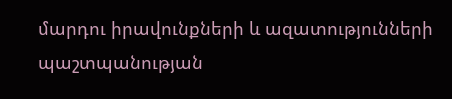մարդու իրավունքների և ազատությունների պաշտպանության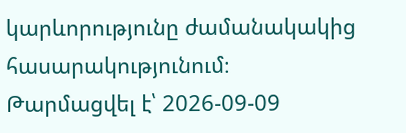կարևորությունը ժամանակակից հասարակությունում։
Թարմացվել է՝ 2026-09-09